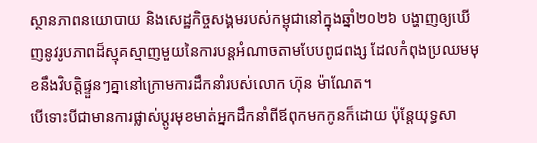ស្ថានភាពនយោបាយ និងសេដ្ឋកិច្ចសង្គមរបស់កម្ពុជានៅក្នុងឆ្នាំ២០២៦ បង្ហាញឲ្យឃើញនូវរូបភាពដ៏ស្មុគស្មាញមួយនៃការបន្តអំណាចតាមបែបពូជពង្ស ដែលកំពុងប្រឈមមុខនឹងវិបត្តិផ្ទួនៗគ្នានៅក្រោមការដឹកនាំរបស់លោក ហ៊ុន ម៉ាណែត។
បើទោះបីជាមានការផ្លាស់ប្តូរមុខមាត់អ្នកដឹកនាំពីឪពុកមកកូនក៏ដោយ ប៉ុន្តែយុទ្ធសា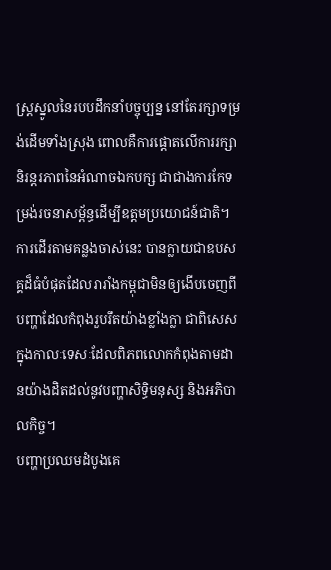ស្ត្រស្នូលនៃរបបដឹកនាំបច្ចុប្បន្ន នៅតែរក្សាទម្រង់ដើមទាំងស្រុង ពោលគឺការផ្តោតលើការរក្សានិរន្តរភាពនៃអំណាចឯកបក្ស ជាជាងការកែទម្រង់រចនាសម្ព័ន្ធដើម្បីឧត្តមប្រយោជន៍ជាតិ។
ការដើរតាមគន្លងចាស់នេះ បានក្លាយជាឧបសគ្គដ៏ធំបំផុតដែលរារាំងកម្ពុជាមិនឲ្យងើបចេញពីបញ្ហាដែលកំពុងរួបរឹតយ៉ាងខ្លាំងក្លា ជាពិសេសក្នុងកាលៈទេសៈដែលពិភពលោកកំពុងតាមដានយ៉ាងដិតដល់នូវបញ្ហាសិទ្ធិមនុស្ស និងអភិបាលកិច្ច។
បញ្ហាប្រឈមដំបូងគេ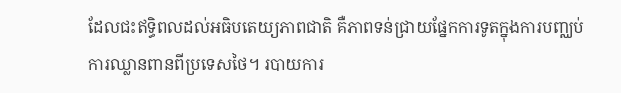ដែលជះឥទ្ធិពលដល់អធិបតេយ្យភាពជាតិ គឺភាពទន់ជ្រាយផ្នែកការទូតក្នុងការបញ្ឈប់ការឈ្លានពានពីប្រទេសថៃ។ របាយការ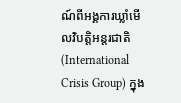ណ៍ពីអង្គការឃ្លាំមើលវិបត្តិអន្តរជាតិ (International Crisis Group) ក្នុង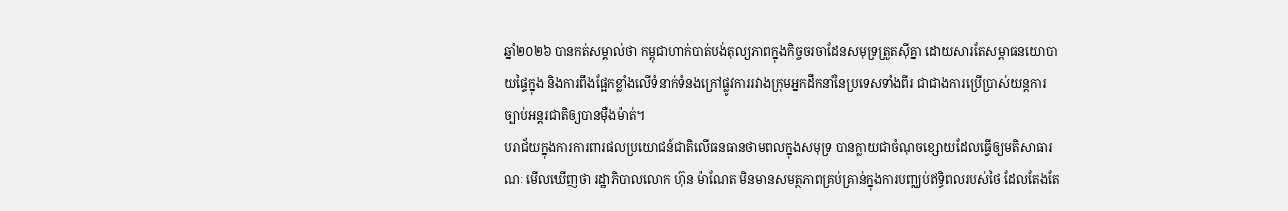ឆ្នាំ២០២៦ បានកត់សម្គាល់ថា កម្ពុជាហាក់បាត់បង់តុល្យភាពក្នុងកិច្ចចរចាដែនសមុទ្រត្រួតស៊ីគ្នា ដោយសារតែសម្ពាធនយោបាយផ្ទៃក្នុង និងការពឹងផ្អែកខ្លាំងលើទំនាក់ទំនងក្រៅផ្លូវការរវាងក្រុមអ្នកដឹកនាំនៃប្រទេសទាំងពីរ ជាជាងការប្រើប្រាស់យន្តការច្បាប់អន្តរជាតិឲ្យបានម៉ឺងម៉ាត់។
បរាជ័យក្នុងការការពារផលប្រយោជន៍ជាតិលើធនធានថាមពលក្នុងសមុទ្រ បានក្លាយជាចំណុចខ្សោយដែលធ្វើឲ្យមតិសាធារណៈ មើលឃើញថា រដ្ឋាភិបាលលោក ហ៊ុន ម៉ាណែត មិនមានសមត្ថភាពគ្រប់គ្រាន់ក្នុងការបញ្ឈប់ឥទ្ធិពលរបស់ថៃ ដែលតែងតែ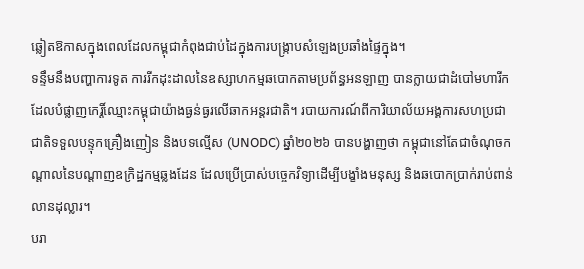ឆ្លៀតឱកាសក្នុងពេលដែលកម្ពុជាកំពុងជាប់ដៃក្នុងការបង្ក្រាបសំឡេងប្រឆាំងផ្ទៃក្នុង។
ទន្ទឹមនឹងបញ្ហាការទូត ការរីកដុះដាលនៃឧស្សាហកម្មឆបោកតាមប្រព័ន្ធអនឡាញ បានក្លាយជាដំបៅមហារីកដែលបំផ្លាញកេរ្តិ៍ឈ្មោះកម្ពុជាយ៉ាងធ្ងន់ធ្ងរលើឆាកអន្តរជាតិ។ របាយការណ៍ពីការិយាល័យអង្គការសហប្រជាជាតិទទួលបន្ទុកគ្រឿងញៀន និងបទល្មើស (UNODC) ឆ្នាំ២០២៦ បានបង្ហាញថា កម្ពុជានៅតែជាចំណុចកណ្តាលនៃបណ្តាញឧក្រិដ្ឋកម្មឆ្លងដែន ដែលប្រើប្រាស់បច្ចេកវិទ្យាដើម្បីបង្ខាំងមនុស្ស និងឆបោកប្រាក់រាប់ពាន់លានដុល្លារ។
បរា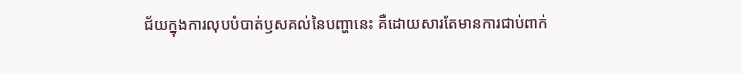ជ័យក្នុងការលុបបំបាត់ឫសគល់នៃបញ្ហានេះ គឺដោយសារតែមានការជាប់ពាក់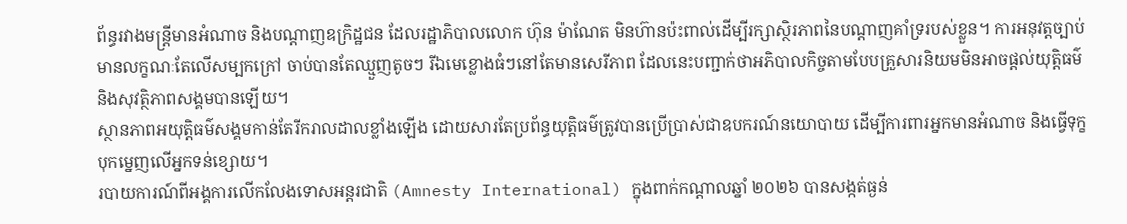ព័ន្ធរវាងមន្ត្រីមានអំណាច និងបណ្តាញឧក្រិដ្ឋជន ដែលរដ្ឋាភិបាលលោក ហ៊ុន ម៉ាណែត មិនហ៊ានប៉ះពាល់ដើម្បីរក្សាស្ថិរភាពនៃបណ្តាញគាំទ្ររបស់ខ្លួន។ ការអនុវត្តច្បាប់មានលក្ខណៈតែលើសម្បកក្រៅ ចាប់បានតែឈ្មួញតូចៗ រីឯមេខ្លោងធំៗនៅតែមានសេរីភាព ដែលនេះបញ្ជាក់ថាអភិបាលកិច្ចតាមបែបគ្រួសារនិយមមិនអាចផ្តល់យុត្តិធម៌ និងសុវត្ថិភាពសង្គមបានឡើយ។
ស្ថានភាពអយុត្តិធម៌សង្គមកាន់តែរីករាលដាលខ្លាំងឡើង ដោយសារតែប្រព័ន្ធយុត្តិធម៌ត្រូវបានប្រើប្រាស់ជាឧបករណ៍នយោបាយ ដើម្បីការពារអ្នកមានអំណាច និងធ្វើទុក្ខបុកម្នេញលើអ្នកទន់ខ្សោយ។
របាយការណ៍ពីអង្គការលើកលែងទោសអន្តរជាតិ (Amnesty International) ក្នុងពាក់កណ្តាលឆ្នាំ ២០២៦ បានសង្កត់ធ្ងន់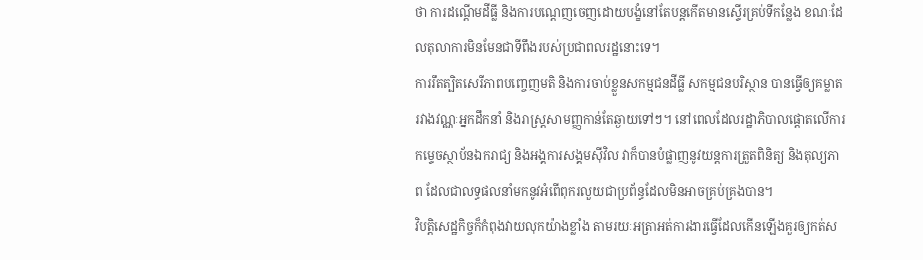ថា ការដណ្តើមដីធ្លី និងការបណ្តេញចេញដោយបង្ខំនៅតែបន្តកើតមានស្ទើរគ្រប់ទីកន្លែង ខណៈដែលតុលាការមិនមែនជាទីពឹងរបស់ប្រជាពលរដ្ឋនោះទេ។
ការរឹតត្បិតសេរីភាពបញ្ចេញមតិ និងការចាប់ខ្លួនសកម្មជនដីធ្លី សកម្មជនបរិស្ថាន បានធ្វើឲ្យគម្លាតរវាងវណ្ណៈអ្នកដឹកនាំ និងរាស្ត្រសាមញ្ញកាន់តែឆ្ងាយទៅៗ។ នៅពេលដែលរដ្ឋាភិបាលផ្តោតលើការកម្ទេចស្ថាប័នឯករាជ្យ និងអង្គការសង្គមស៊ីវិល វាក៏បានបំផ្លាញនូវយន្តការត្រួតពិនិត្យ និងតុល្យភាព ដែលជាលទ្ធផលនាំមកនូវអំពើពុករលួយជាប្រព័ន្ធដែលមិនអាចគ្រប់គ្រងបាន។
វិបត្តិសេដ្ឋកិច្ចក៏កំពុងវាយលុកយ៉ាងខ្លាំង តាមរយៈអត្រាអត់ការងារធ្វើដែលកើនឡើងគួរឲ្យកត់ស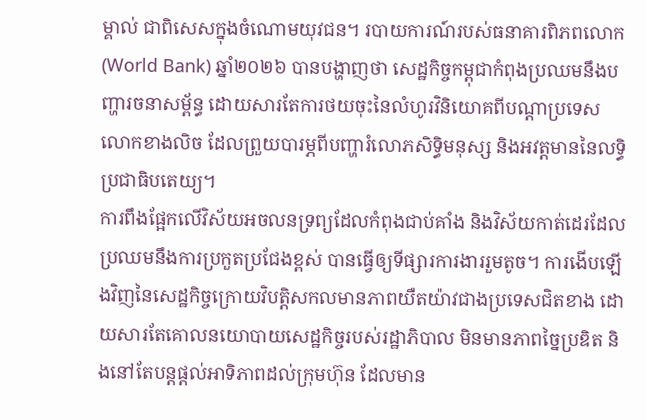ម្គាល់ ជាពិសេសក្នុងចំណោមយុវជន។ របាយការណ៍របស់ធនាគារពិភពលោក (World Bank) ឆ្នាំ២០២៦ បានបង្ហាញថា សេដ្ឋកិច្ចកម្ពុជាកំពុងប្រឈមនឹងបញ្ហារចនាសម្ព័ន្ធ ដោយសារតែការថយចុះនៃលំហូរវិនិយោគពីបណ្តាប្រទេសលោកខាងលិច ដែលព្រួយបារម្ភពីបញ្ហារំលោភសិទ្ធិមនុស្ស និងអវត្តមាននៃលទ្ធិប្រជាធិបតេយ្យ។
ការពឹងផ្អែកលើវិស័យអចលនទ្រព្យដែលកំពុងជាប់គាំង និងវិស័យកាត់ដេរដែលប្រឈមនឹងការប្រកួតប្រជែងខ្ពស់ បានធ្វើឲ្យទីផ្សារការងាររួមតូច។ ការងើបឡើងវិញនៃសេដ្ឋកិច្ចក្រោយវិបត្តិសកលមានភាពយឺតយ៉ាវជាងប្រទេសជិតខាង ដោយសារតែគោលនយោបាយសេដ្ឋកិច្ចរបស់រដ្ឋាភិបាល មិនមានភាពច្នៃប្រឌិត និងនៅតែបន្តផ្តល់អាទិភាពដល់ក្រុមហ៊ុន ដែលមាន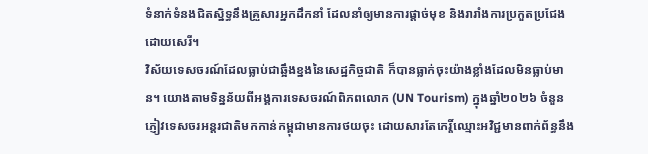ទំនាក់ទំនងជិតស្និទ្ធនឹងគ្រួសារអ្នកដឹកនាំ ដែលនាំឲ្យមានការផ្តាច់មុខ និងរារាំងការប្រកួតប្រជែងដោយសេរី។
វិស័យទេសចរណ៍ដែលធ្លាប់ជាឆ្អឹងខ្នងនៃសេដ្ឋកិច្ចជាតិ ក៏បានធ្លាក់ចុះយ៉ាងខ្លាំងដែលមិនធ្លាប់មាន។ យោងតាមទិន្នន័យពីអង្គការទេសចរណ៍ពិភពលោក (UN Tourism) ក្នុងឆ្នាំ២០២៦ ចំនួនភ្ញៀវទេសចរអន្តរជាតិមកកាន់កម្ពុជាមានការថយចុះ ដោយសារតែកេរ្តិ៍ឈ្មោះអវិជ្ជមានពាក់ព័ន្ធនឹង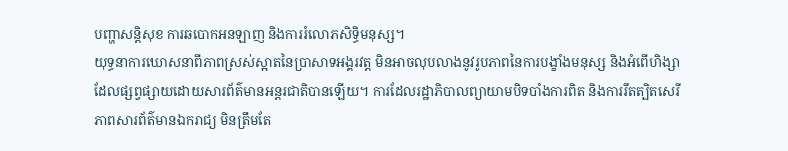បញ្ហាសន្តិសុខ ការឆបោកអនឡាញ និងការរំលោភសិទ្ធិមនុស្ស។
យុទ្ធនាការឃោសនាពីភាពស្រស់ស្អាតនៃប្រាសាទអង្គរវត្ត មិនអាចលុបលាងនូវរូបភាពនៃការបង្ខាំងមនុស្ស និងអំពើហិង្សាដែលផ្សព្វផ្សាយដោយសារព័ត៌មានអន្តរជាតិបានឡើយ។ ការដែលរដ្ឋាភិបាលព្យាយាមបិទបាំងការពិត និងការរឹតត្បិតសេរីភាពសារព័ត៌មានឯករាជ្យ មិនត្រឹមតែ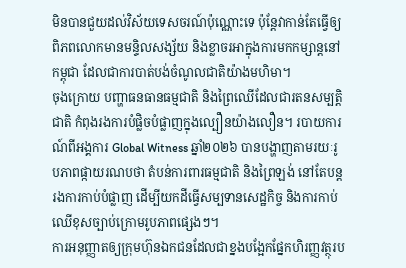មិនបានជួយដល់វិស័យទេសចរណ៍ប៉ុណ្ណោះទេ ប៉ុន្តែវាកាន់តែធ្វើឲ្យពិភពលោកមានមន្ទិលសង្ស័យ និងខ្លាចរអាក្នុងការមកកម្សាន្តនៅកម្ពុជា ដែលជាការបាត់បង់ចំណូលជាតិយ៉ាងមហិមា។
ចុងក្រោយ បញ្ហាធនធានធម្មជាតិ និងព្រៃឈើដែលជារតនសម្បត្តិជាតិ កំពុងរងការបំផ្លិចបំផ្លាញក្នុងល្បឿនយ៉ាងលឿន។ របាយការណ៍ពីអង្គការ Global Witness ឆ្នាំ២០២៦ បានបង្ហាញតាមរយៈរូបភាពផ្កាយរណបថា តំបន់ការពារធម្មជាតិ និងព្រៃឡង់ នៅតែបន្តរងការកាប់បំផ្លាញ ដើម្បីយកដីធ្វើសម្បទានសេដ្ឋកិច្ច និងការកាប់ឈើខុសច្បាប់ក្រោមរូបភាពផ្សេងៗ។
ការអនុញ្ញាតឲ្យក្រុមហ៊ុនឯកជនដែលជាខ្នងបង្អែកផ្នែកហិរញ្ញវត្ថុរប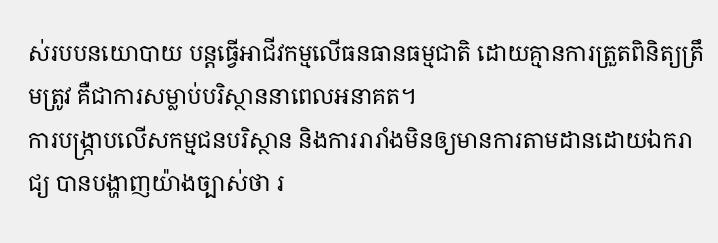ស់របបនយោបាយ បន្តធ្វើអាជីវកម្មលើធនធានធម្មជាតិ ដោយគ្មានការត្រួតពិនិត្យត្រឹមត្រូវ គឺជាការសម្លាប់បរិស្ថាននាពេលអនាគត។
ការបង្ក្រាបលើសកម្មជនបរិស្ថាន និងការរារាំងមិនឲ្យមានការតាមដានដោយឯករាជ្យ បានបង្ហាញយ៉ាងច្បាស់ថា រ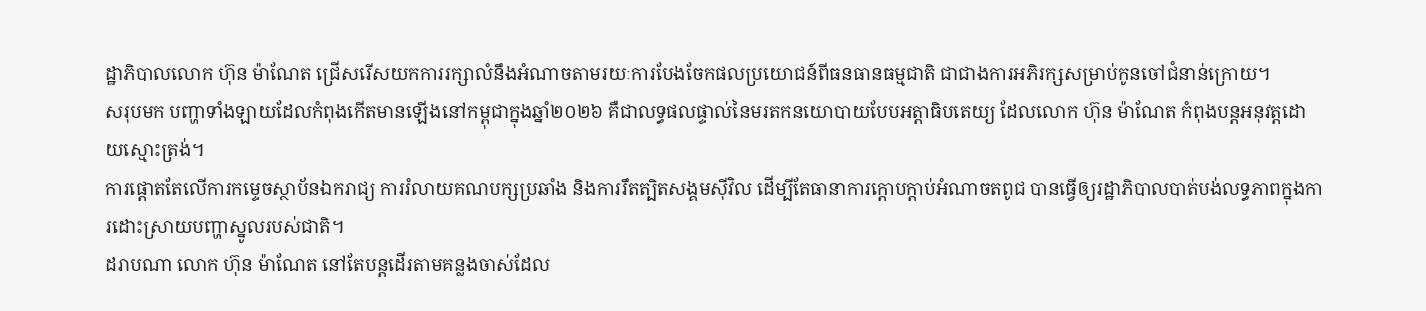ដ្ឋាភិបាលលោក ហ៊ុន ម៉ាណែត ជ្រើសរើសយកការរក្សាលំនឹងអំណាចតាមរយៈការបែងចែកផលប្រយោជន៍ពីធនធានធម្មជាតិ ជាជាងការអភិរក្សសម្រាប់កូនចៅជំនាន់ក្រោយ។
សរុបមក បញ្ហាទាំងឡាយដែលកំពុងកើតមានឡើងនៅកម្ពុជាក្នុងឆ្នាំ២០២៦ គឺជាលទ្ធផលផ្ទាល់នៃមរតកនយោបាយបែបអត្តាធិបតេយ្យ ដែលលោក ហ៊ុន ម៉ាណែត កំពុងបន្តអនុវត្តដោយស្មោះត្រង់។
ការផ្តោតតែលើការកម្ទេចស្ថាប័នឯករាជ្យ ការរំលាយគណបក្សប្រឆាំង និងការរឹតត្បិតសង្គមស៊ីវិល ដើម្បីតែធានាការក្តោបក្តាប់អំណាចតពូជ បានធ្វើឲ្យរដ្ឋាភិបាលបាត់បង់លទ្ធភាពក្នុងការដោះស្រាយបញ្ហាស្នូលរបស់ជាតិ។
ដរាបណា លោក ហ៊ុន ម៉ាណែត នៅតែបន្តដើរតាមគន្លងចាស់ដែល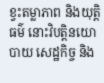ខ្វះតម្លាភាព និងយុត្តិធម៌ នោះវិបត្តិនយោបាយ សេដ្ឋកិច្ច និង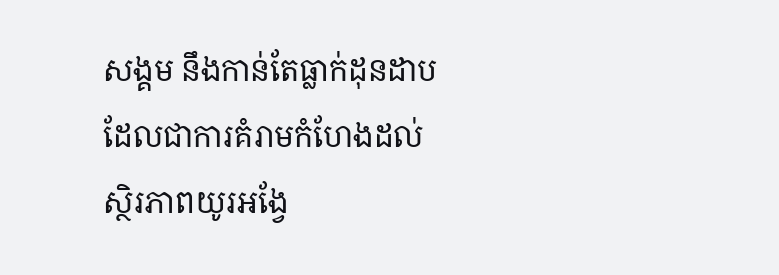សង្គម នឹងកាន់តែធ្លាក់ដុនដាប ដែលជាការគំរាមកំហែងដល់ស្ថិរភាពយូរអង្វែ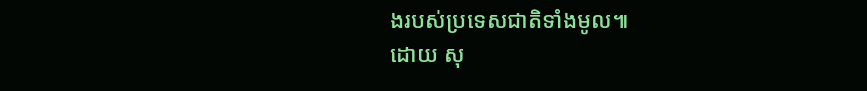ងរបស់ប្រទេសជាតិទាំងមូល៕
ដោយ សុ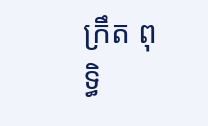ក្រឹត ពុទ្ធិ